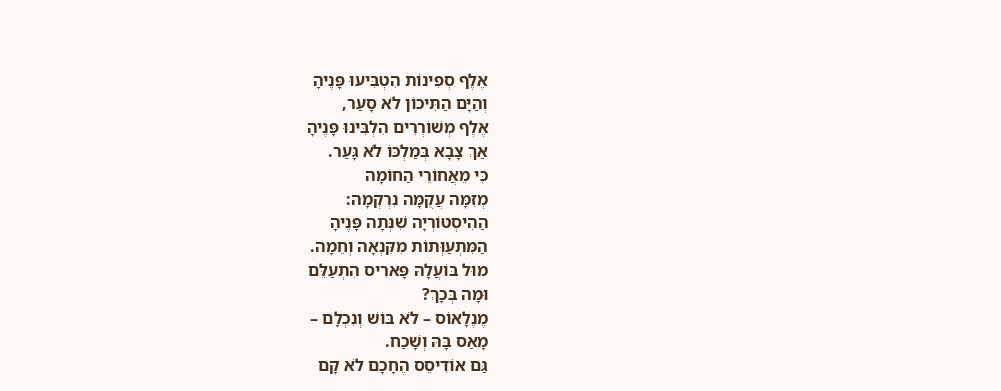אֶלֶף סְפִינוֹת הִטְבִּיעוּ פָּנֶיהָ
וְהַיָּם הַתִּיכוֹן לֹא סָעַר,
אֶלֶף מְשׁוֹרְרִים הִלְבִּינוּ פָּנֶיהָ
אַךְ צָבָא בְּמַלְכּוֹ לֹא גָּעַר.
כִּי מֵאֲחוֹרֵי הַחוֹמָה
מְזִמָּה עֲקֻמָּה נִרְקְמָה:
הַהִיסְטוֹרְיָה שִׁנְּתָה פָּנֶיהָ
הַמִּתְעַוְּתוֹת מִקִּנְאָה וְחֵמָה.
מוּל בּוֹעֲלָהּ פָּארִיס הִתְעַלֵּם
וּמָה בְּכָךְ?
מֶנֶלָאוֹס – לֹא בּוֹשׁ וְנִכְלָם –
מָאַס בָּהּ וְשָׁכַח.
גַּם אוֹדִיסֵס הֶחָכָם לֹא קָם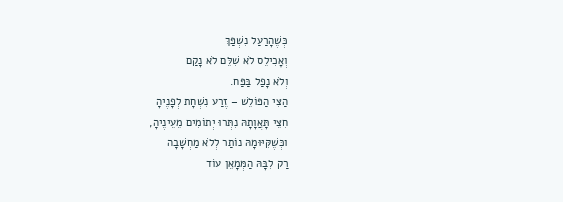כְּשֶׁהָרַעַל נִשְׁפַּךְ
וְאָכִילֵס לֹא שִׁלֵּם לֹא נָקַם
וְלֹא נָפַל בַּפַּח.
הַצִּי הַפּוֹלֵשׁ – זֶרַע נִשְׁחָת לְפָנֶיהָ
חִצֵּי תָּאֲוָתָהּ נִתְּרוּ יְתוֹמִים מֵעֵינֶיהָ,
וכְּשֶׁקִּיּוּמָהּ נוֹתַר לְלֹא מַחְשָׁבָה
רַק לִבָּהּ הַמְּמָאֵן עוֹד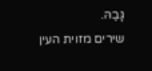גָּבַהּ.
שירים מזוית העין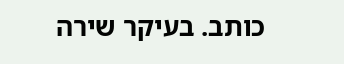כותב. בעיקר שירה